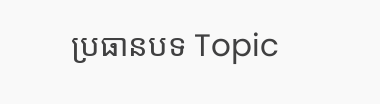ប្រធានបទ Topic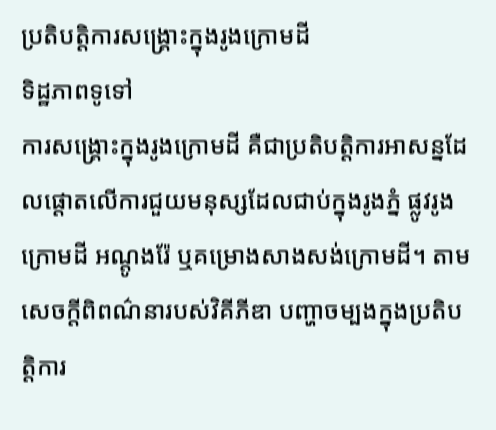ប្រតិបត្តិការសង្គ្រោះក្នុងរូងក្រោមដី
ទិដ្ឋភាពទូទៅ
ការសង្គ្រោះក្នុងរូងក្រោមដី គឺជាប្រតិបត្តិការអាសន្នដែលផ្តោតលើការជួយមនុស្សដែលជាប់ក្នុងរូងភ្នំ ផ្លូវរូងក្រោមដី អណ្តូងរ៉ែ ឬគម្រោងសាងសង់ក្រោមដី។ តាមសេចក្តីពិពណ៌នារបស់វិគីភីឌា បញ្ហាចម្បងក្នុងប្រតិបត្តិការ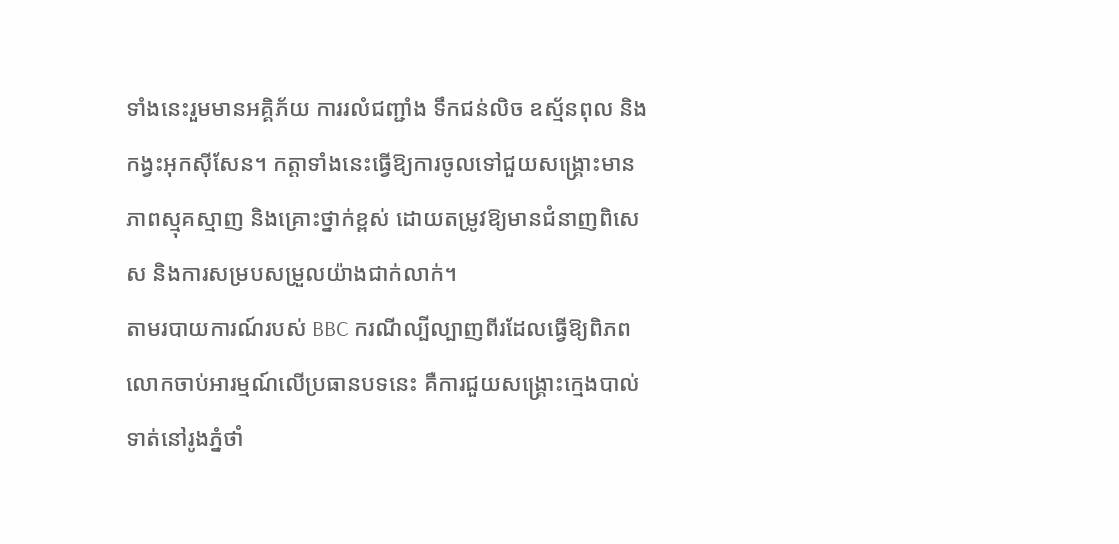ទាំងនេះរួមមានអគ្គិភ័យ ការរលំជញ្ជាំង ទឹកជន់លិច ឧស្ម័នពុល និងកង្វះអុកស៊ីសែន។ កត្តាទាំងនេះធ្វើឱ្យការចូលទៅជួយសង្គ្រោះមានភាពស្មុគស្មាញ និងគ្រោះថ្នាក់ខ្ពស់ ដោយតម្រូវឱ្យមានជំនាញពិសេស និងការសម្របសម្រួលយ៉ាងជាក់លាក់។
តាមរបាយការណ៍របស់ BBC ករណីល្បីល្បាញពីរដែលធ្វើឱ្យពិភពលោកចាប់អារម្មណ៍លើប្រធានបទនេះ គឺការជួយសង្គ្រោះក្មេងបាល់ទាត់នៅរូងភ្នំថាំ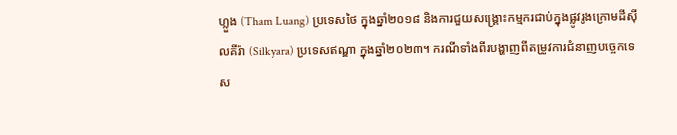ហ្លួង (Tham Luang) ប្រទេសថៃ ក្នុងឆ្នាំ២០១៨ និងការជួយសង្គ្រោះកម្មករជាប់ក្នុងផ្លូវរូងក្រោមដីស៊ីលគីរ៉ា (Silkyara) ប្រទេសឥណ្ឌា ក្នុងឆ្នាំ២០២៣។ ករណីទាំងពីរបង្ហាញពីតម្រូវការជំនាញបច្ចេកទេស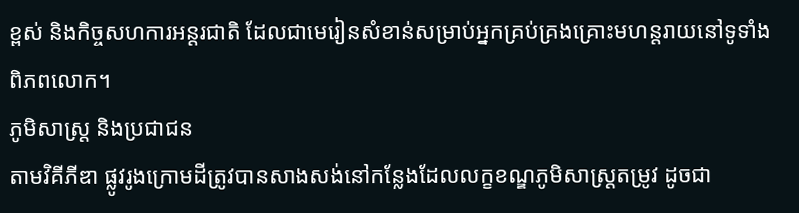ខ្ពស់ និងកិច្ចសហការអន្តរជាតិ ដែលជាមេរៀនសំខាន់សម្រាប់អ្នកគ្រប់គ្រងគ្រោះមហន្តរាយនៅទូទាំងពិភពលោក។
ភូមិសាស្ត្រ និងប្រជាជន
តាមវិគីភីឌា ផ្លូវរូងក្រោមដីត្រូវបានសាងសង់នៅកន្លែងដែលលក្ខខណ្ឌភូមិសាស្ត្រតម្រូវ ដូចជា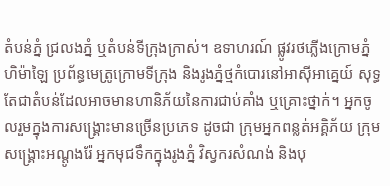តំបន់ភ្នំ ជ្រលងភ្នំ ឬតំបន់ទីក្រុងក្រាស់។ ឧទាហរណ៍ ផ្លូវរថភ្លើងក្រោមភ្នំហិម៉ាឡៃ ប្រព័ន្ធមេត្រូក្រោមទីក្រុង និងរូងភ្នំថ្មកំបោរនៅអាស៊ីអាគ្នេយ៍ សុទ្ធតែជាតំបន់ដែលអាចមានហានិភ័យនៃការជាប់គាំង ឬគ្រោះថ្នាក់។ អ្នកចូលរួមក្នុងការសង្គ្រោះមានច្រើនប្រភេទ ដូចជា ក្រុមអ្នកពន្លត់អគ្គិភ័យ ក្រុមសង្គ្រោះអណ្តូងរ៉ែ អ្នកមុជទឹកក្នុងរូងភ្នំ វិស្វករសំណង់ និងបុ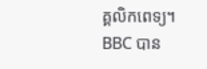គ្គលិកពេទ្យ។
BBC បាន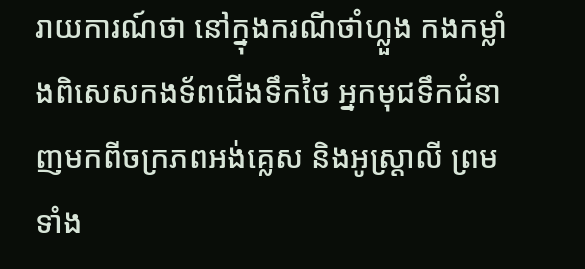រាយការណ៍ថា នៅក្នុងករណីថាំហ្លួង កងកម្លាំងពិសេសកងទ័ពជើងទឹកថៃ អ្នកមុជទឹកជំនាញមកពីចក្រភពអង់គ្លេស និងអូស្ត្រាលី ព្រមទាំង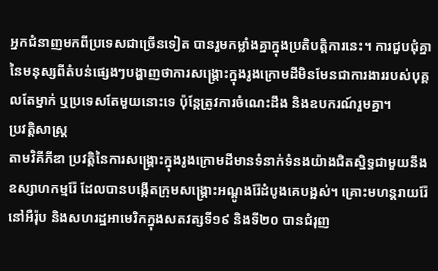អ្នកជំនាញមកពីប្រទេសជាច្រើនទៀត បានរួមកម្លាំងគ្នាក្នុងប្រតិបត្តិការនេះ។ ការជួបជុំគ្នានៃមនុស្សពីតំបន់ផ្សេងៗបង្ហាញថាការសង្គ្រោះក្នុងរូងក្រោមដីមិនមែនជាការងាររបស់បុគ្គលតែម្នាក់ ឬប្រទេសតែមួយនោះទេ ប៉ុន្តែត្រូវការចំណេះដឹង និងឧបករណ៍រួមគ្នា។
ប្រវត្តិសាស្ត្រ
តាមវិគីភីឌា ប្រវត្តិនៃការសង្គ្រោះក្នុងរូងក្រោមដីមានទំនាក់ទំនងយ៉ាងជិតស្និទ្ធជាមួយនឹងឧស្សាហកម្មរ៉ែ ដែលបានបង្កើតក្រុមសង្គ្រោះអណ្តូងរ៉ែដំបូងគេបង្អស់។ គ្រោះមហន្តរាយរ៉ែនៅអឺរ៉ុប និងសហរដ្ឋអាមេរិកក្នុងសតវត្សទី១៩ និងទី២០ បានជំរុញ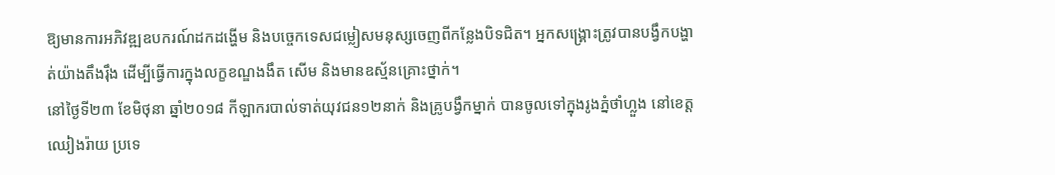ឱ្យមានការអភិវឌ្ឍឧបករណ៍ដកដង្ហើម និងបច្ចេកទេសជម្លៀសមនុស្សចេញពីកន្លែងបិទជិត។ អ្នកសង្គ្រោះត្រូវបានបង្វឹកបង្ហាត់យ៉ាងតឹងរ៉ឹង ដើម្បីធ្វើការក្នុងលក្ខខណ្ឌងងឹត សើម និងមានឧស្ម័នគ្រោះថ្នាក់។
នៅថ្ងៃទី២៣ ខែមិថុនា ឆ្នាំ២០១៨ កីឡាករបាល់ទាត់យុវជន១២នាក់ និងគ្រូបង្វឹកម្នាក់ បានចូលទៅក្នុងរូងភ្នំថាំហ្លួង នៅខេត្តឈៀងរ៉ាយ ប្រទេ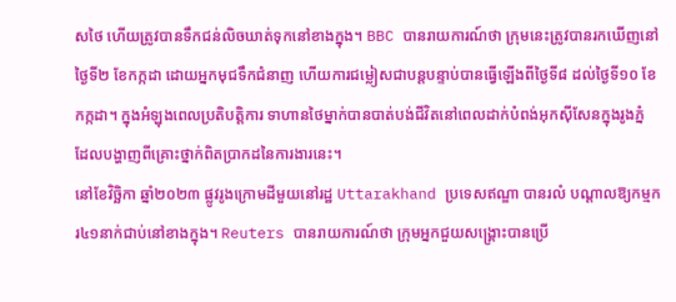សថៃ ហើយត្រូវបានទឹកជន់លិចឃាត់ទុកនៅខាងក្នុង។ BBC បានរាយការណ៍ថា ក្រុមនេះត្រូវបានរកឃើញនៅថ្ងៃទី២ ខែកក្កដា ដោយអ្នកមុជទឹកជំនាញ ហើយការជម្លៀសជាបន្តបន្ទាប់បានធ្វើឡើងពីថ្ងៃទី៨ ដល់ថ្ងៃទី១០ ខែកក្កដា។ ក្នុងអំឡុងពេលប្រតិបត្តិការ ទាហានថៃម្នាក់បានបាត់បង់ជីវិតនៅពេលដាក់បំពង់អុកស៊ីសែនក្នុងរូងភ្នំ ដែលបង្ហាញពីគ្រោះថ្នាក់ពិតប្រាកដនៃការងារនេះ។
នៅខែវិច្ឆិកា ឆ្នាំ២០២៣ ផ្លូវរូងក្រោមដីមួយនៅរដ្ឋ Uttarakhand ប្រទេសឥណ្ឌា បានរលំ បណ្តាលឱ្យកម្មករ៤១នាក់ជាប់នៅខាងក្នុង។ Reuters បានរាយការណ៍ថា ក្រុមអ្នកជួយសង្គ្រោះបានប្រើ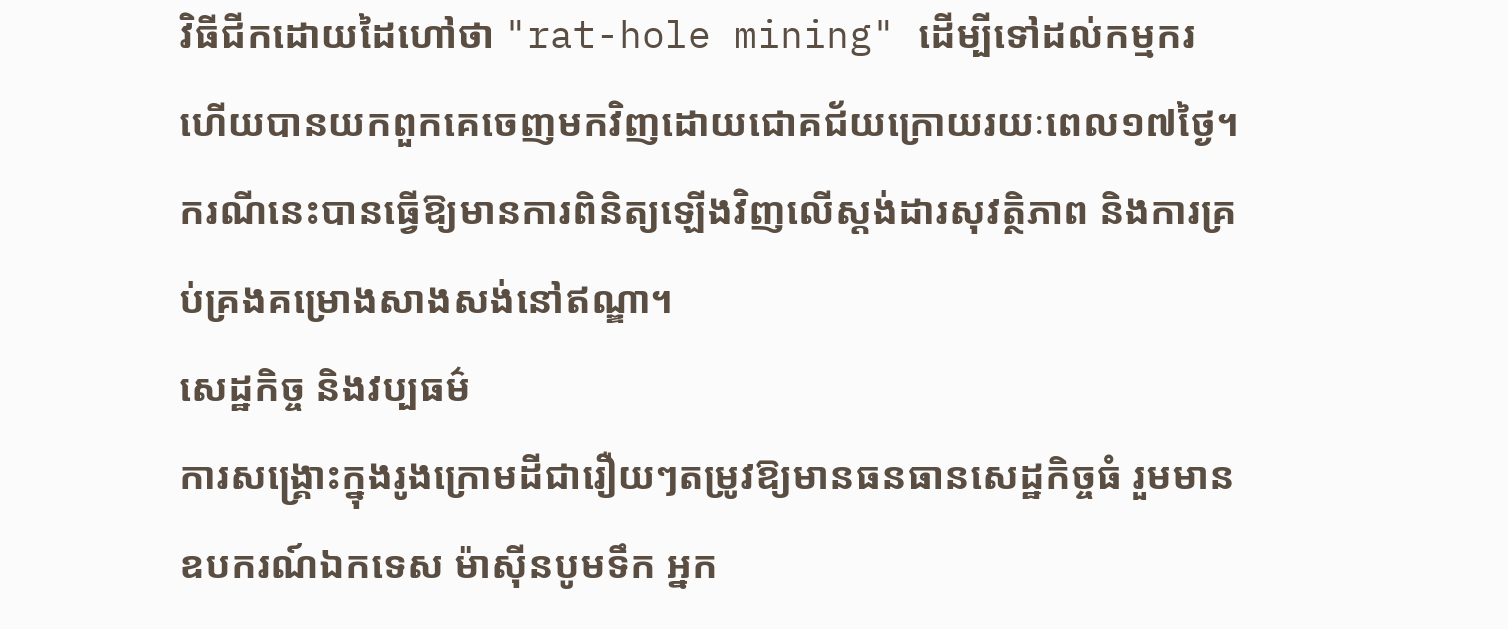វិធីជីកដោយដៃហៅថា "rat-hole mining" ដើម្បីទៅដល់កម្មករ ហើយបានយកពួកគេចេញមកវិញដោយជោគជ័យក្រោយរយៈពេល១៧ថ្ងៃ។ ករណីនេះបានធ្វើឱ្យមានការពិនិត្យឡើងវិញលើស្តង់ដារសុវត្ថិភាព និងការគ្រប់គ្រងគម្រោងសាងសង់នៅឥណ្ឌា។
សេដ្ឋកិច្ច និងវប្បធម៌
ការសង្គ្រោះក្នុងរូងក្រោមដីជារឿយៗតម្រូវឱ្យមានធនធានសេដ្ឋកិច្ចធំ រួមមានឧបករណ៍ឯកទេស ម៉ាស៊ីនបូមទឹក អ្នក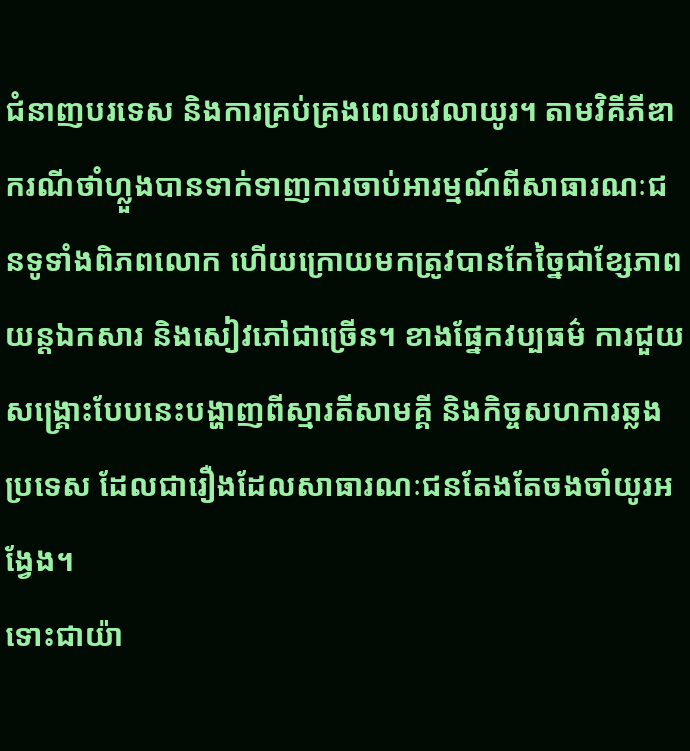ជំនាញបរទេស និងការគ្រប់គ្រងពេលវេលាយូរ។ តាមវិគីភីឌា ករណីថាំហ្លួងបានទាក់ទាញការចាប់អារម្មណ៍ពីសាធារណៈជនទូទាំងពិភពលោក ហើយក្រោយមកត្រូវបានកែច្នៃជាខ្សែភាពយន្តឯកសារ និងសៀវភៅជាច្រើន។ ខាងផ្នែកវប្បធម៌ ការជួយសង្គ្រោះបែបនេះបង្ហាញពីស្មារតីសាមគ្គី និងកិច្ចសហការឆ្លងប្រទេស ដែលជារឿងដែលសាធារណៈជនតែងតែចងចាំយូរអង្វែង។
ទោះជាយ៉ា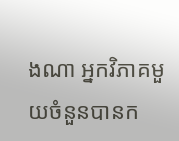ងណា អ្នកវិភាគមួយចំនួនបានក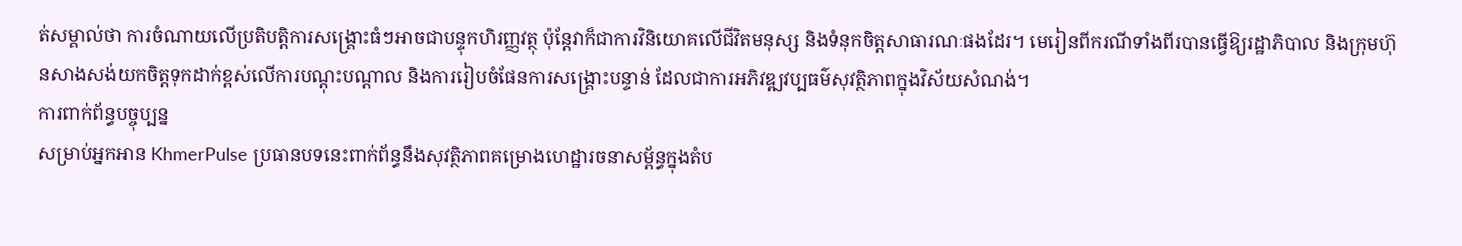ត់សម្គាល់ថា ការចំណាយលើប្រតិបត្តិការសង្គ្រោះធំៗអាចជាបន្ទុកហិរញ្ញវត្ថុ ប៉ុន្តែវាក៏ជាការវិនិយោគលើជីវិតមនុស្ស និងទំនុកចិត្តសាធារណៈផងដែរ។ មេរៀនពីករណីទាំងពីរបានធ្វើឱ្យរដ្ឋាភិបាល និងក្រុមហ៊ុនសាងសង់យកចិត្តទុកដាក់ខ្ពស់លើការបណ្តុះបណ្តាល និងការរៀបចំផែនការសង្គ្រោះបន្ទាន់ ដែលជាការអភិវឌ្ឍវប្បធម៌សុវត្ថិភាពក្នុងវិស័យសំណង់។
ការពាក់ព័ន្ធបច្ចុប្បន្ន
សម្រាប់អ្នកអាន KhmerPulse ប្រធានបទនេះពាក់ព័ន្ធនឹងសុវត្ថិភាពគម្រោងហេដ្ឋារចនាសម្ព័ន្ធក្នុងតំប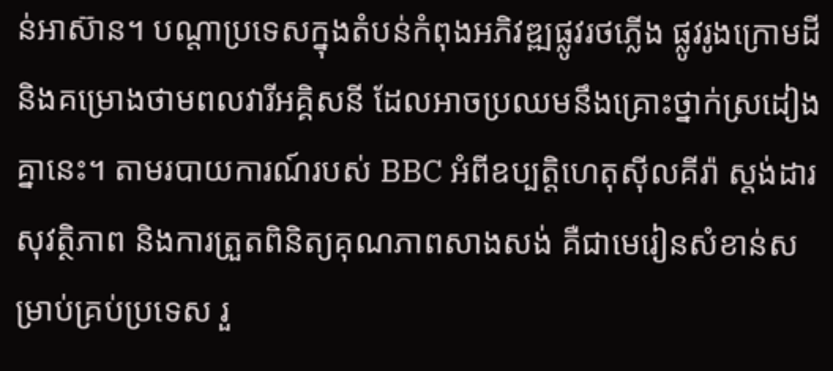ន់អាស៊ាន។ បណ្តាប្រទេសក្នុងតំបន់កំពុងអភិវឌ្ឍផ្លូវរថភ្លើង ផ្លូវរូងក្រោមដី និងគម្រោងថាមពលវារីអគ្គិសនី ដែលអាចប្រឈមនឹងគ្រោះថ្នាក់ស្រដៀងគ្នានេះ។ តាមរបាយការណ៍របស់ BBC អំពីឧប្បត្តិហេតុស៊ីលគីរ៉ា ស្តង់ដារសុវត្ថិភាព និងការត្រួតពិនិត្យគុណភាពសាងសង់ គឺជាមេរៀនសំខាន់សម្រាប់គ្រប់ប្រទេស រួ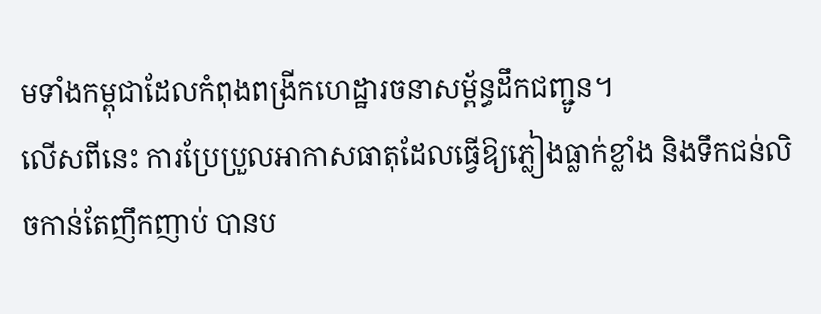មទាំងកម្ពុជាដែលកំពុងពង្រីកហេដ្ឋារចនាសម្ព័ន្ធដឹកជញ្ជូន។
លើសពីនេះ ការប្រែប្រួលអាកាសធាតុដែលធ្វើឱ្យភ្លៀងធ្លាក់ខ្លាំង និងទឹកជន់លិចកាន់តែញឹកញាប់ បានប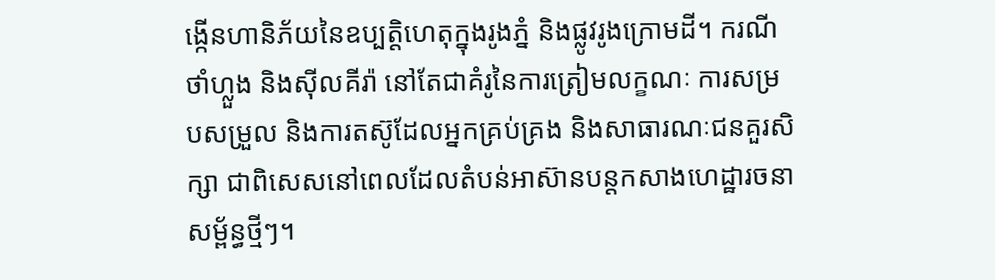ង្កើនហានិភ័យនៃឧប្បត្តិហេតុក្នុងរូងភ្នំ និងផ្លូវរូងក្រោមដី។ ករណីថាំហ្លួង និងស៊ីលគីរ៉ា នៅតែជាគំរូនៃការត្រៀមលក្ខណៈ ការសម្របសម្រួល និងការតស៊ូដែលអ្នកគ្រប់គ្រង និងសាធារណៈជនគួរសិក្សា ជាពិសេសនៅពេលដែលតំបន់អាស៊ានបន្តកសាងហេដ្ឋារចនាសម្ព័ន្ធថ្មីៗ។